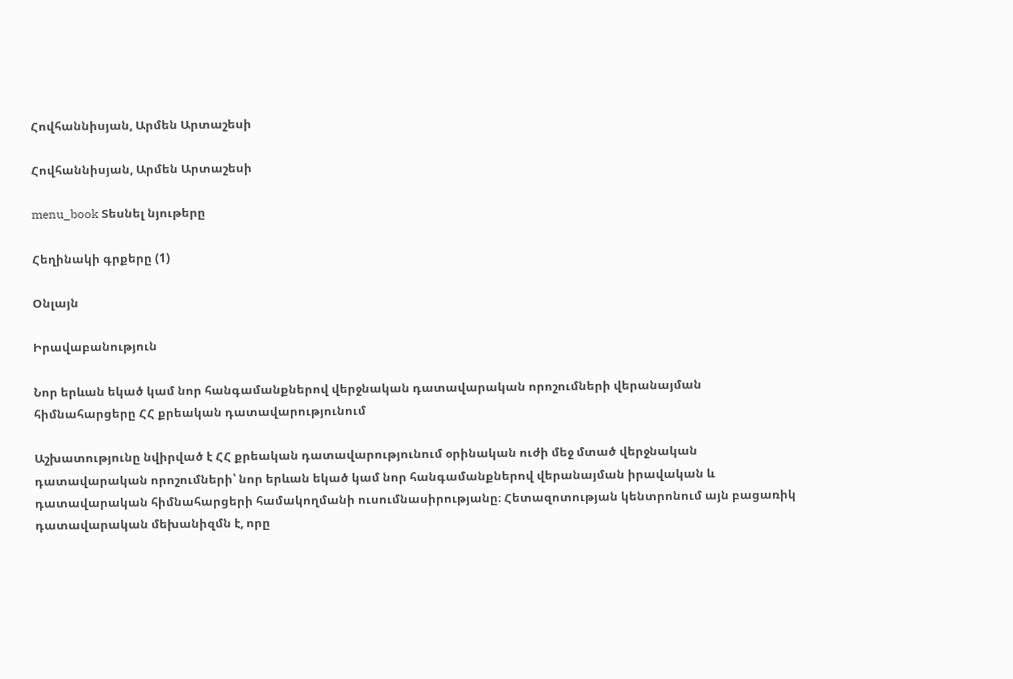Հովհաննիսյան, Արմեն Արտաշեսի

Հովհաննիսյան, Արմեն Արտաշեսի

menu_book Տեսնել նյութերը

Հեղինակի գրքերը (1)

Օնլայն

Իրավաբանություն

Նոր երևան եկած կամ նոր հանգամանքներով վերջնական դատավարական որոշումների վերանայման հիմնահարցերը ՀՀ քրեական դատավարությունում

Աշխատությունը նվիրված է ՀՀ քրեական դատավարությունում օրինական ուժի մեջ մտած վերջնական դատավարական որոշումների՝ նոր երևան եկած կամ նոր հանգամանքներով վերանայման իրավական և դատավարական հիմնահարցերի համակողմանի ուսումնասիրությանը։ Հետազոտության կենտրոնում այն բացառիկ դատավարական մեխանիզմն է, որը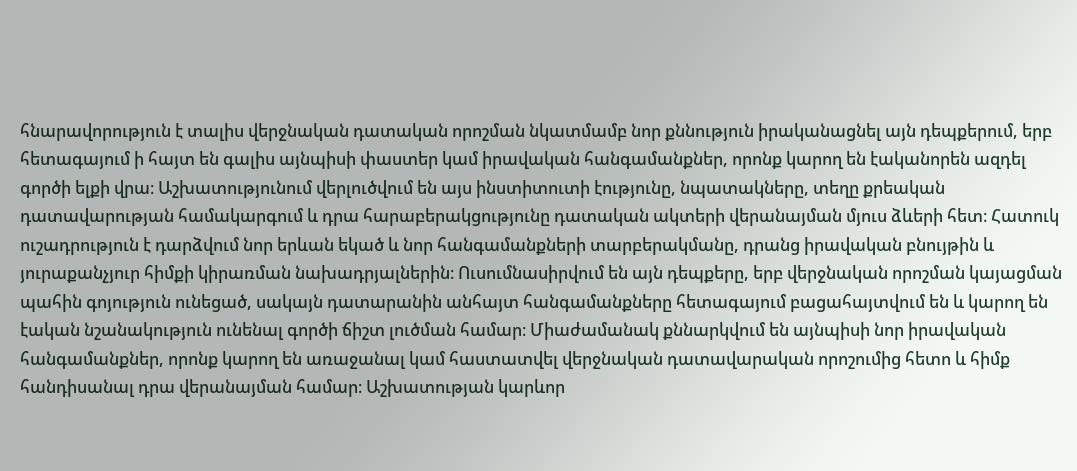հնարավորություն է տալիս վերջնական դատական որոշման նկատմամբ նոր քննություն իրականացնել այն դեպքերում, երբ հետագայում ի հայտ են գալիս այնպիսի փաստեր կամ իրավական հանգամանքներ, որոնք կարող են էականորեն ազդել գործի ելքի վրա։ Աշխատությունում վերլուծվում են այս ինստիտուտի էությունը, նպատակները, տեղը քրեական դատավարության համակարգում և դրա հարաբերակցությունը դատական ակտերի վերանայման մյուս ձևերի հետ։ Հատուկ ուշադրություն է դարձվում նոր երևան եկած և նոր հանգամանքների տարբերակմանը, դրանց իրավական բնույթին և յուրաքանչյուր հիմքի կիրառման նախադրյալներին։ Ուսումնասիրվում են այն դեպքերը, երբ վերջնական որոշման կայացման պահին գոյություն ունեցած, սակայն դատարանին անհայտ հանգամանքները հետագայում բացահայտվում են և կարող են էական նշանակություն ունենալ գործի ճիշտ լուծման համար։ Միաժամանակ քննարկվում են այնպիսի նոր իրավական հանգամանքներ, որոնք կարող են առաջանալ կամ հաստատվել վերջնական դատավարական որոշումից հետո և հիմք հանդիսանալ դրա վերանայման համար։ Աշխատության կարևոր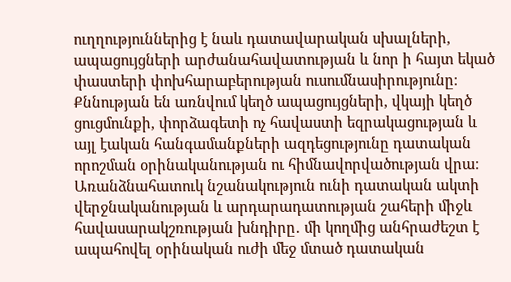ուղղություններից է նաև դատավարական սխալների, ապացույցների արժանահավատության և նոր ի հայտ եկած փաստերի փոխհարաբերության ուսումնասիրությունը։ Քննության են առնվում կեղծ ապացույցների, վկայի կեղծ ցուցմունքի, փորձագետի ոչ հավաստի եզրակացության և այլ էական հանգամանքների ազդեցությունը դատական որոշման օրինականության ու հիմնավորվածության վրա։ Առանձնահատուկ նշանակություն ունի դատական ակտի վերջնականության և արդարադատության շահերի միջև հավասարակշռության խնդիրը․ մի կողմից անհրաժեշտ է ապահովել օրինական ուժի մեջ մտած դատական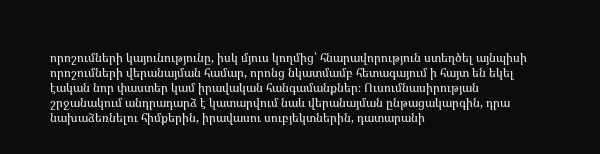որոշումների կայունությունը, իսկ մյուս կողմից՝ հնարավորություն ստեղծել այնպիսի որոշումների վերանայման համար, որոնց նկատմամբ հետագայում ի հայտ են եկել էական նոր փաստեր կամ իրավական հանգամանքներ։ Ուսումնասիրության շրջանակում անդրադարձ է կատարվում նաև վերանայման ընթացակարգին, դրա նախաձեռնելու հիմքերին, իրավասու սուբյեկտներին, դատարանի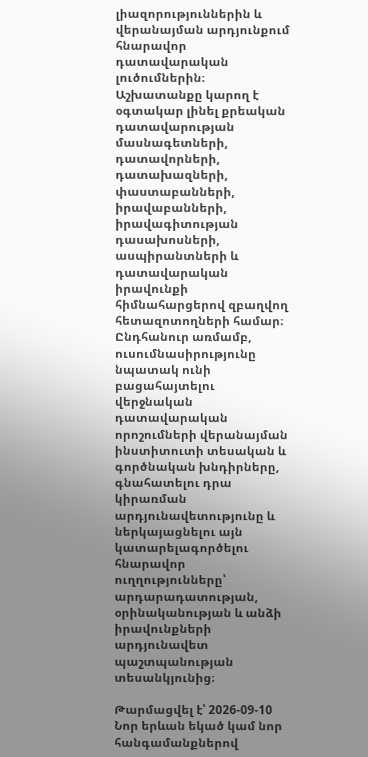լիազորություններին և վերանայման արդյունքում հնարավոր դատավարական լուծումներին։ Աշխատանքը կարող է օգտակար լինել քրեական դատավարության մասնագետների, դատավորների, դատախազների, փաստաբանների, իրավաբանների, իրավագիտության դասախոսների, ասպիրանտների և դատավարական իրավունքի հիմնահարցերով զբաղվող հետազոտողների համար։ Ընդհանուր առմամբ, ուսումնասիրությունը նպատակ ունի բացահայտելու վերջնական դատավարական որոշումների վերանայման ինստիտուտի տեսական և գործնական խնդիրները, գնահատելու դրա կիրառման արդյունավետությունը և ներկայացնելու այն կատարելագործելու հնարավոր ուղղությունները՝ արդարադատության, օրինականության և անձի իրավունքների արդյունավետ պաշտպանության տեսանկյունից։

Թարմացվել է՝ 2026-09-10
Նոր երևան եկած կամ նոր հանգամանքներով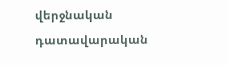վերջնական դատավարական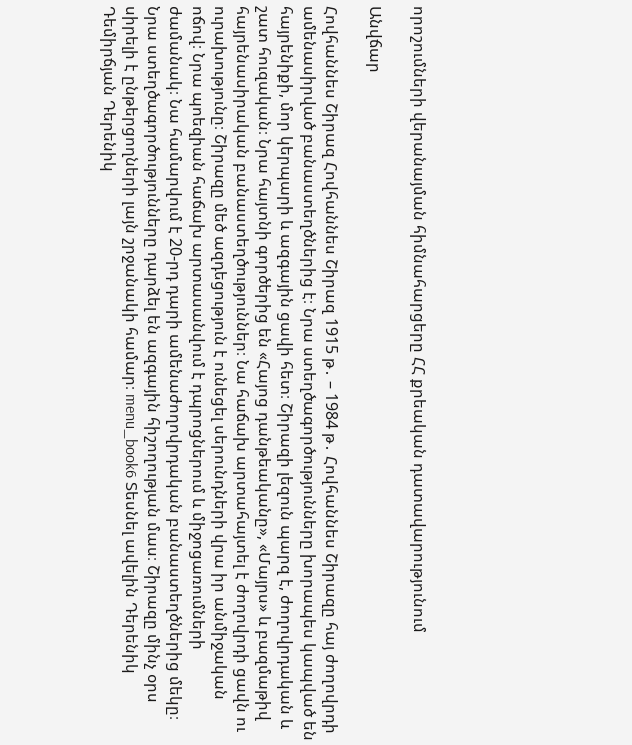որոշումների վերանայման հիմնահարցերը ՀՀ քրեական դատավարությունում

Անվճար

Հովհաննես Շիրազ Հովհաննես Շիրազ 1915 թ․ – 1984 թ․ Հովհաննես Շիրազը հայ ժողովրդի ամենասիրված բանաստեղծներից է։ Նրա ստեղծագործությունները խորապես կապված են հայրենիքի, մոր կերպարի և ազգային ցավի հետ։ Շիրազի լեզուն պարզ է, ժողովրդական և շատ հուզական։ Նրա հայտնի գործերից են «Հայոց դանթեականը», «Մայրս» և բազմաթիվ հայրենասիրական բանաստեղծություններ։ Նա հաճախ արտահայտել է ժողովրդի ցավն ու ուրախությունը։ Շիրազը մեծ ազդեցություն է ունեցել սերունդների վրա իր անմիջական ոճով։ Նրա պոեզիան հաճախ արտասանվում է դպրոցներում և միջոցառումների ժամանակ։ Նա համարվում է 20-րդ դարի ամենաժողովրդական բանաստեղծներից մեկը։ Նրա ստեղծագործությունները դարձել են ազգային հիշողության մաս։ Շիրազը մինչ օրս սիրելի է ընթերցողների լայն շրջանակի համար։ menu_book6 Տեսնել ավելին Դերենիկ Դեմիրճյան Դերենիկ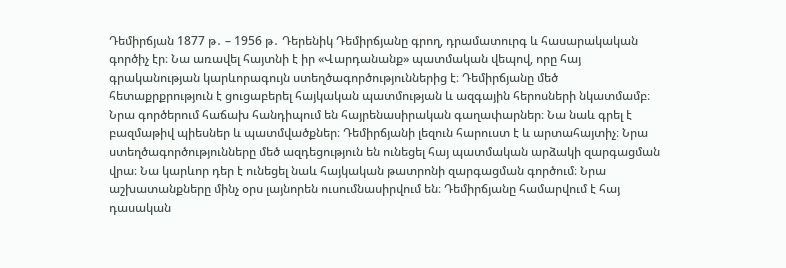Դեմիրճյան 1877 թ․ – 1956 թ․ Դերենիկ Դեմիրճյանը գրող, դրամատուրգ և հասարակական գործիչ էր։ Նա առավել հայտնի է իր «Վարդանանք» պատմական վեպով, որը հայ գրականության կարևորագույն ստեղծագործություններից է։ Դեմիրճյանը մեծ հետաքրքրություն է ցուցաբերել հայկական պատմության և ազգային հերոսների նկատմամբ։ Նրա գործերում հաճախ հանդիպում են հայրենասիրական գաղափարներ։ Նա նաև գրել է բազմաթիվ պիեսներ և պատմվածքներ։ Դեմիրճյանի լեզուն հարուստ է և արտահայտիչ։ Նրա ստեղծագործությունները մեծ ազդեցություն են ունեցել հայ պատմական արձակի զարգացման վրա։ Նա կարևոր դեր է ունեցել նաև հայկական թատրոնի զարգացման գործում։ Նրա աշխատանքները մինչ օրս լայնորեն ուսումնասիրվում են։ Դեմիրճյանը համարվում է հայ դասական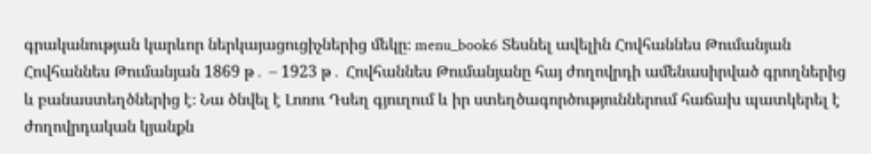գրականության կարևոր ներկայացուցիչներից մեկը։ menu_book6 Տեսնել ավելին Հովհաննես Թումանյան Հովհաննես Թումանյան 1869 թ․ – 1923 թ․ Հովհաննես Թումանյանը հայ ժողովրդի ամենասիրված գրողներից և բանաստեղծներից է։ Նա ծնվել է Լոռու Դսեղ գյուղում և իր ստեղծագործություններում հաճախ պատկերել է ժողովրդական կյանքն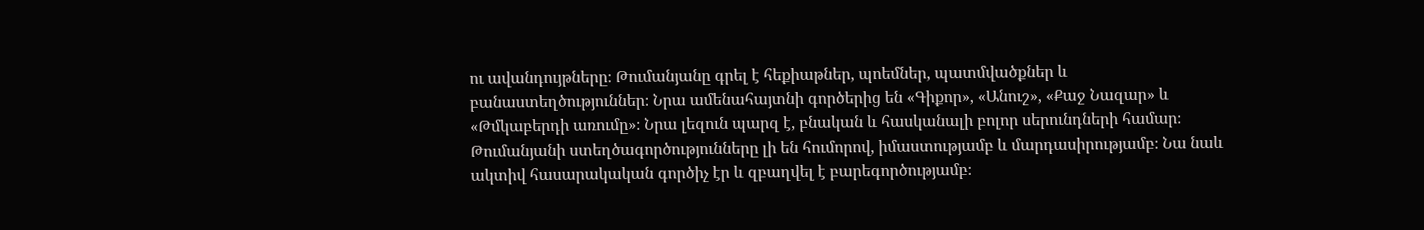ու ավանդույթները։ Թումանյանը գրել է հեքիաթներ, պոեմներ, պատմվածքներ և բանաստեղծություններ։ Նրա ամենահայտնի գործերից են «Գիքոր», «Անուշ», «Քաջ Նազար» և «Թմկաբերդի առումը»։ Նրա լեզուն պարզ է, բնական և հասկանալի բոլոր սերունդների համար։ Թումանյանի ստեղծագործությունները լի են հումորով, իմաստությամբ և մարդասիրությամբ։ Նա նաև ակտիվ հասարակական գործիչ էր և զբաղվել է բարեգործությամբ։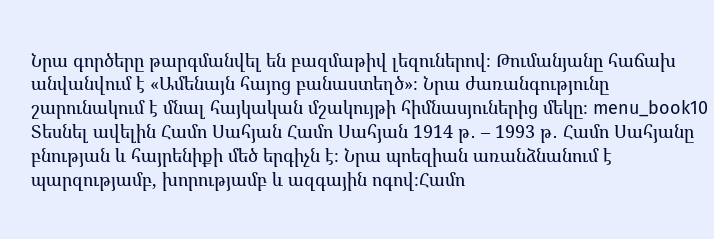Նրա գործերը թարգմանվել են բազմաթիվ լեզուներով։ Թումանյանը հաճախ անվանվում է «Ամենայն հայոց բանաստեղծ»։ Նրա ժառանգությունը շարունակում է մնալ հայկական մշակույթի հիմնասյուներից մեկը։ menu_book10 Տեսնել ավելին Համո Սահյան Համո Սահյան 1914 թ․ – 1993 թ․ Համո Սահյանը բնության և հայրենիքի մեծ երգիչն է։ Նրա պոեզիան առանձնանում է պարզությամբ, խորությամբ և ազգային ոգով։Համո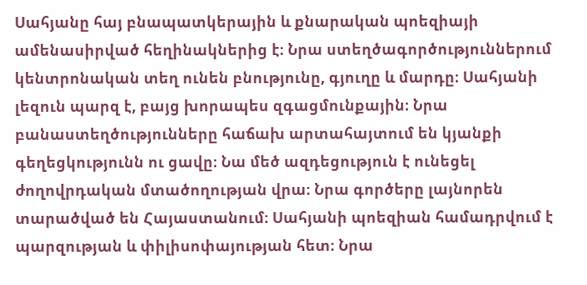Սահյանը հայ բնապատկերային և քնարական պոեզիայի ամենասիրված հեղինակներից է։ Նրա ստեղծագործություններում կենտրոնական տեղ ունեն բնությունը, գյուղը և մարդը։ Սահյանի լեզուն պարզ է, բայց խորապես զգացմունքային։ Նրա բանաստեղծությունները հաճախ արտահայտում են կյանքի գեղեցկությունն ու ցավը։ Նա մեծ ազդեցություն է ունեցել ժողովրդական մտածողության վրա։ Նրա գործերը լայնորեն տարածված են Հայաստանում։ Սահյանի պոեզիան համադրվում է պարզության և փիլիսոփայության հետ։ Նրա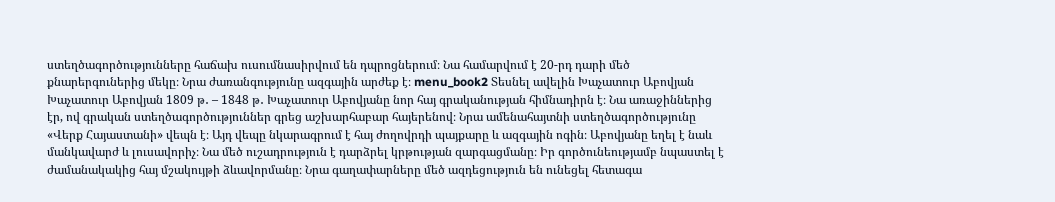ստեղծագործությունները հաճախ ուսումնասիրվում են դպրոցներում։ Նա համարվում է 20-րդ դարի մեծ քնարերգուներից մեկը։ Նրա ժառանգությունը ազգային արժեք է։ menu_book2 Տեսնել ավելին Խաչատուր Աբովյան Խաչատուր Աբովյան 1809 թ․ – 1848 թ․ Խաչատուր Աբովյանը նոր հայ գրականության հիմնադիրն է։ Նա առաջիններից էր, ով գրական ստեղծագործություններ գրեց աշխարհաբար հայերենով։ Նրա ամենահայտնի ստեղծագործությունը «Վերք Հայաստանի» վեպն է։ Այդ վեպը նկարագրում է հայ ժողովրդի պայքարը և ազգային ոգին։ Աբովյանը եղել է նաև մանկավարժ և լուսավորիչ։ Նա մեծ ուշադրություն է դարձրել կրթության զարգացմանը։ Իր գործունեությամբ նպաստել է ժամանակակից հայ մշակույթի ձևավորմանը։ Նրա գաղափարները մեծ ազդեցություն են ունեցել հետագա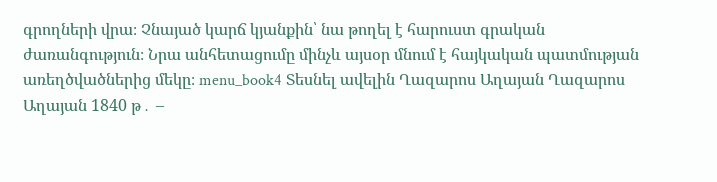գրողների վրա։ Չնայած կարճ կյանքին՝ նա թողել է հարուստ գրական ժառանգություն։ Նրա անհետացումը մինչև այսօր մնում է հայկական պատմության առեղծվածներից մեկը։ menu_book4 Տեսնել ավելին Ղազարոս Աղայան Ղազարոս Աղայան 1840 թ․ –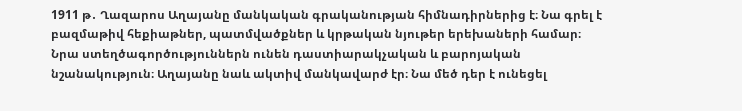1911 թ․ Ղազարոս Աղայանը մանկական գրականության հիմնադիրներից է։ Նա գրել է բազմաթիվ հեքիաթներ, պատմվածքներ և կրթական նյութեր երեխաների համար։ Նրա ստեղծագործություններն ունեն դաստիարակչական և բարոյական նշանակություն։ Աղայանը նաև ակտիվ մանկավարժ էր։ Նա մեծ դեր է ունեցել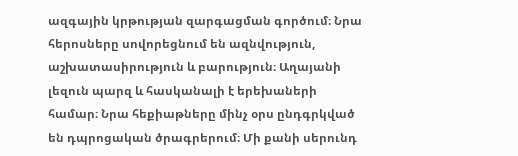ազգային կրթության զարգացման գործում։ Նրա հերոսները սովորեցնում են ազնվություն, աշխատասիրություն և բարություն։ Աղայանի լեզուն պարզ և հասկանալի է երեխաների համար։ Նրա հեքիաթները մինչ օրս ընդգրկված են դպրոցական ծրագրերում։ Մի քանի սերունդ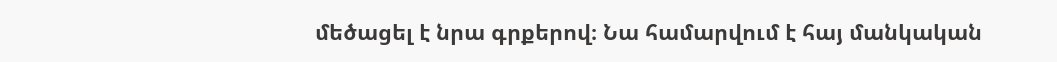մեծացել է նրա գրքերով։ Նա համարվում է հայ մանկական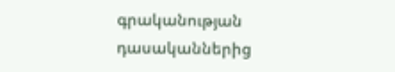գրականության դասականներից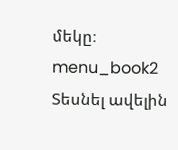մեկը։ menu_book2 Տեսնել ավելին